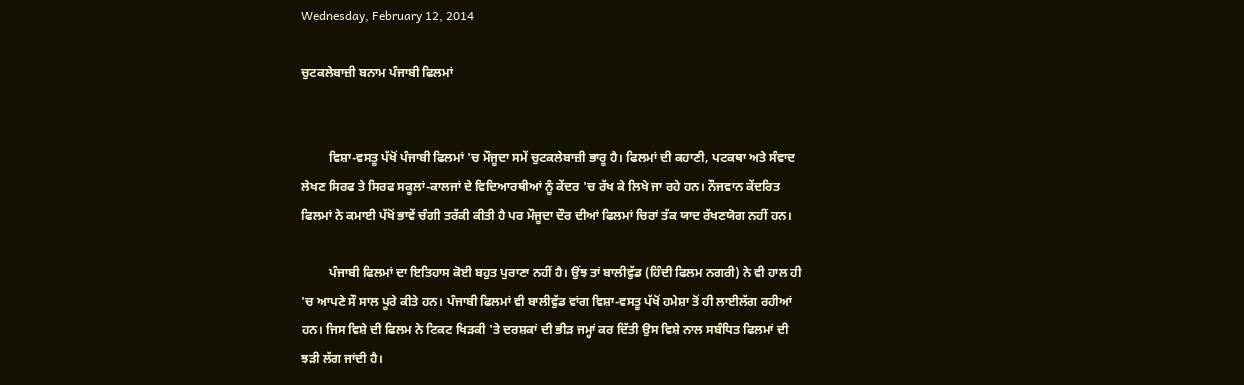Wednesday, February 12, 2014

ਚੁਟਕਲੇਬਾਜ਼ੀ ਬਨਾਮ ਪੰਜਾਬੀ ਫਿਲਮਾਂ


         ਵਿਸ਼ਾ-ਵਸਤੂ ਪੱਖੋਂ ਪੰਜਾਬੀ ਫਿਲਮਾਂ 'ਚ ਮੌਜੂਦਾ ਸਮੇਂ ਚੁਟਕਲੇਬਾਜ਼ੀ ਭਾਰੂ ਹੈ। ਫਿਲਮਾਂ ਦੀ ਕਹਾਣੀ, ਪਟਕਥਾ ਅਤੇ ਸੰਵਾਦ ਲੇਖਣ ਸਿਰਫ ਤੇ ਸਿਰਫ ਸਕੂਲਾਂ-ਕਾਲਜਾਂ ਦੇ ਵਿਦਿਆਰਥੀਆਂ ਨੂੰ ਕੇਂਦਰ 'ਚ ਰੱਖ ਕੇ ਲਿਖੇ ਜਾ ਰਹੇ ਹਨ। ਨੌਜਵਾਨ ਕੇਂਦਰਿਤ ਫਿਲਮਾਂ ਨੇ ਕਮਾਈ ਪੱਖੋਂ ਭਾਵੇਂ ਚੰਗੀ ਤਰੱਕੀ ਕੀਤੀ ਹੈ ਪਰ ਮੌਜੂਦਾ ਦੌਰ ਦੀਆਂ ਫਿਲਮਾਂ ਚਿਰਾਂ ਤੱਕ ਯਾਦ ਰੱਖਣਯੋਗ ਨਹੀਂ ਹਨ।

         ਪੰਜਾਬੀ ਫਿਲਮਾਂ ਦਾ ਇਤਿਹਾਸ ਕੋਈ ਬਹੁਤ ਪੁਰਾਣਾ ਨਹੀਂ ਹੈ। ਉਂਝ ਤਾਂ ਬਾਲੀਵੁੱਡ (ਹਿੰਦੀ ਫਿਲਮ ਨਗਰੀ) ਨੇ ਵੀ ਹਾਲ ਹੀ 'ਚ ਆਪਣੇ ਸੌ ਸਾਲ ਪੂਰੇ ਕੀਤੇ ਹਨ। ਪੰਜਾਬੀ ਫਿਲਮਾਂ ਵੀ ਬਾਲੀਵੁੱਡ ਵਾਂਗ ਵਿਸ਼ਾ-ਵਸਤੂ ਪੱਖੋਂ ਹਮੇਸ਼ਾ ਤੋਂ ਹੀ ਲਾਈਲੱਗ ਰਹੀਆਂ ਹਨ। ਜਿਸ ਵਿਸ਼ੇ ਦੀ ਫਿਲਮ ਨੇ ਟਿਕਟ ਖਿੜਕੀ 'ਤੇ ਦਰਸ਼ਕਾਂ ਦੀ ਭੀੜ ਜਮ੍ਹਾਂ ਕਰ ਦਿੱਤੀ ਉਸ ਵਿਸ਼ੇ ਨਾਲ ਸਬੰਧਿਤ ਫਿਲਮਾਂ ਦੀ ਝੜੀ ਲੱਗ ਜਾਂਦੀ ਹੈ।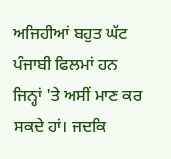ਅਜਿਹੀਆਂ ਬਹੁਤ ਘੱਟ ਪੰਜਾਬੀ ਫਿਲਮਾਂ ਹਨ ਜਿਨ੍ਹਾਂ 'ਤੇ ਅਸੀਂ ਮਾਣ ਕਰ ਸਕਦੇ ਹਾਂ। ਜਦਕਿ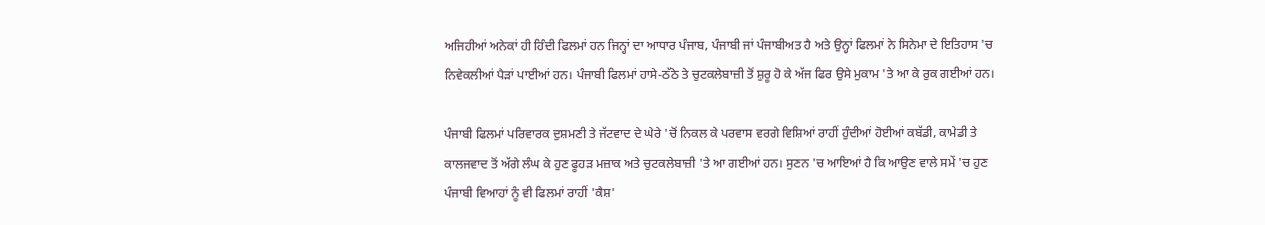ਅਜਿਹੀਆਂ ਅਨੇਕਾਂ ਹੀ ਹਿੰਦੀ ਫਿਲਮਾਂ ਹਨ ਜਿਨ੍ਹਾਂ ਦਾ ਆਧਾਰ ਪੰਜਾਬ, ਪੰਜਾਬੀ ਜਾਂ ਪੰਜਾਬੀਅਤ ਹੈ ਅਤੇ ਉਨ੍ਹਾਂ ਫਿਲਮਾਂ ਨੇ ਸਿਨੇਮਾ ਦੇ ਇਤਿਹਾਸ 'ਚ ਨਿਵੇਕਲੀਆਂ ਪੈੜਾਂ ਪਾਈਆਂ ਹਨ। ਪੰਜਾਬੀ ਫਿਲਮਾਂ ਹਾਸੇ-ਠੱਠੇ ਤੇ ਚੁਟਕਲੇਬਾਜ਼ੀ ਤੋਂ ਸ਼ੁਰੂ ਹੋ ਕੇ ਅੱਜ ਫਿਰ ਉਸੇ ਮੁਕਾਮ 'ਤੇ ਆ ਕੇ ਰੁਕ ਗਈਆਂ ਹਨ।

ਪੰਜਾਬੀ ਫਿਲਮਾਂ ਪਰਿਵਾਰਕ ਦੁਸ਼ਮਣੀ ਤੇ ਜੱਟਵਾਦ ਦੇ ਘੇਰੇ 'ਚੋਂ ਨਿਕਲ ਕੇ ਪਰਵਾਸ ਵਰਗੇ ਵਿਸ਼ਿਆਂ ਰਾਹੀਂ ਹੁੰਦੀਆਂ ਹੋਈਆਂ ਕਬੱਡੀ, ਕਾਮੇਡੀ ਤੇ ਕਾਲਜਵਾਦ ਤੋਂ ਅੱਗੇ ਲੰਘ ਕੇ ਹੁਣ ਫੂਹੜ ਮਜ਼ਾਕ ਅਤੇ ਚੁਟਕਲੇਬਾਜ਼ੀ 'ਤੇ ਆ ਗਈਆਂ ਹਨ। ਸੁਣਨ 'ਚ ਆਇਆਂ ਹੈ ਕਿ ਆਉਣ ਵਾਲੇ ਸਮੇਂ 'ਚ ਹੁਣ ਪੰਜਾਬੀ ਵਿਆਹਾਂ ਨੂੰ ਵੀ ਫਿਲਮਾਂ ਰਾਹੀਂ 'ਕੈਸ਼'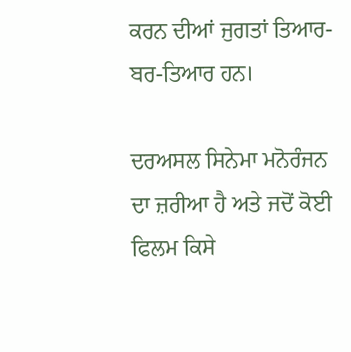ਕਰਨ ਦੀਆਂ ਜੁਗਤਾਂ ਤਿਆਰ-ਬਰ-ਤਿਆਰ ਹਨ।

ਦਰਅਸਲ ਸਿਨੇਮਾ ਮਨੋਰੰਜਨ ਦਾ ਜ਼ਰੀਆ ਹੈ ਅਤੇ ਜਦੋਂ ਕੋਈ ਫਿਲਮ ਕਿਸੇ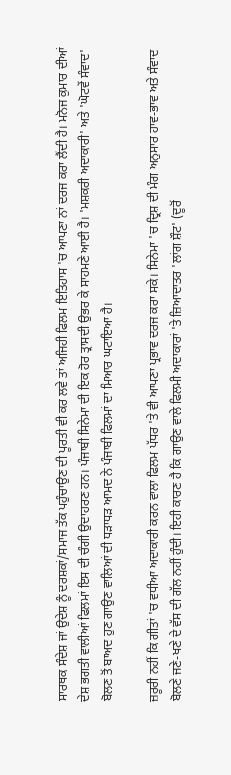ਸਾਰਥਕ ਸੰਦੇਸ਼ ਜਾਂ ਉਦੇਸ਼ ਨੂੰ ਦਰਸ਼ਕਾਂ/ਸਮਾਜ ਤੱਕ ਪਹੁੰਚਾਉਣ ਦੀ ਪੂਰਤੀ ਵੀ ਕਰ ਲਵੇ ਤਾਂ ਅਜਿਹੀ ਫਿਲਮ ਇਤਿਹਾਸ 'ਚ ਆਪਣਾ ਨਾਂ ਦਰਜ ਕਰਾ ਲੈਂਦੀ ਹੈ। ਮਨੋਜ ਕੁਮਾਰ ਦੀਆਂ ਦੇਸ਼ ਭਗਤੀ ਵਾਲੀਆਂ ਫਿਲਮਾਂ ਇਸ ਦੀ ਚੰਗੀ ਉਦਾਹਰਣ ਹਨ। ਪੰਜਾਬੀ ਸਿਨੇਮਾ ਦੀ ਇਕ ਹੋਰ ਤ੍ਰਾਸਦੀ ਉਭਰ ਕੇ ਸਾਹਮਣੇ ਆਈ ਹੈ। 'ਮਸ਼ਕਰੀ ਅਦਾਕਾਰੀ' ਅਤੇ 'ਘੋਟਵੇਂ ਸੰਵਾਦ' ਬੋਲਣ ਤੋਂ ਬਾਅਦ ਹੁਣ ਗਾਉਣ ਵਾਲਿਆਂ ਦੀ ਧੜਾਧੜ ਆਮਦ ਨੇ ਪੰਜਾਬੀ ਫਿਲਮਾਂ ਦਾ ਮਿਆਰ ਘਟਾਇਆ ਹੈ।

ਜ਼ਰੂਰੀ ਨਹੀਂ ਕਿ ਗੀਤਾਂ 'ਚ ਵਧੀਆ ਅਦਾਕਾਰੀ ਕਰਨ ਵਾਲਾ ਫਿਲਮ ਪੱਧਰ 'ਤੇ ਵੀ ਆਪਣਾ ਪ੍ਰਭਾਵ ਦਰਜ ਕਰਾ ਸਕੇ। ਸਿਨੇਮਾ 'ਚ ਦ੍ਰਿਸ਼ ਦੀ ਮੰਗ ਅਨੁਸਾਰ ਹਾਵ-ਭਾਵ ਅਤੇ ਸੰਵਾਦ ਬੋਲਣੇ ਜਣੇ-ਖਣੇ ਦੇ ਵੱਸ ਦੀ ਗੱਲ ਨਹੀਂ ਹੁੰਦੀ। ਇਹੀ ਕਾਰਣ ਹੈ ਕਿ ਗਾਉਣ ਵਾਲੇ ਫਿਲਮੀ ਅਦਾਕਾਰਾਂ 'ਤੇ ਜ਼ਿਆਦਾਤਰ 'ਲਾਂਗ ਸ਼ੌਟ' (ਦੂਰੋਂ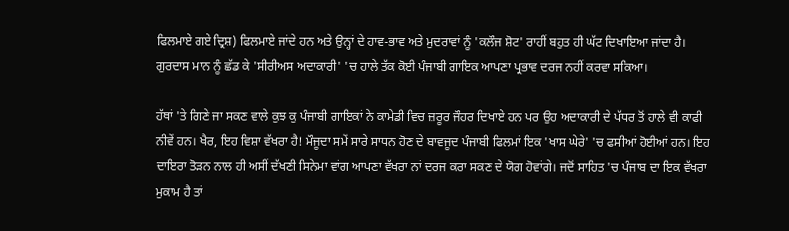ਫਿਲਮਾਏ ਗਏ ਦ੍ਰਿਸ਼) ਫਿਲਮਾਏ ਜਾਂਦੇ ਹਨ ਅਤੇ ਉਨ੍ਹਾਂ ਦੇ ਹਾਵ-ਭਾਵ ਅਤੇ ਮੁਦਰਾਵਾਂ ਨੂੰ 'ਕਲੌਜ ਸ਼ੋਟ' ਰਾਹੀਂ ਬਹੁਤ ਹੀ ਘੱਟ ਦਿਖਾਇਆ ਜਾਂਦਾ ਹੈ। ਗੁਰਦਾਸ ਮਾਨ ਨੂੰ ਛੱਡ ਕੇ 'ਸੀਰੀਅਸ ਅਦਾਕਾਰੀ' 'ਚ ਹਾਲੇ ਤੱਕ ਕੋਈ ਪੰਜਾਬੀ ਗਾਇਕ ਆਪਣਾ ਪ੍ਰਭਾਵ ਦਰਜ ਨਹੀਂ ਕਰਵਾ ਸਕਿਆ।

ਹੱਥਾਂ 'ਤੇ ਗਿਣੇ ਜਾ ਸਕਣ ਵਾਲੇ ਕੁਝ ਕੁ ਪੰਜਾਬੀ ਗਾਇਕਾਂ ਨੇ ਕਾਮੇਡੀ ਵਿਚ ਜ਼ਰੂਰ ਜੌਹਰ ਦਿਖਾਏ ਹਨ ਪਰ ਉਹ ਅਦਾਕਾਰੀ ਦੇ ਪੱਧਰ ਤੋਂ ਹਾਲੇ ਵੀ ਕਾਫੀ ਨੀਵੇਂ ਹਨ। ਖੈਰ, ਇਹ ਵਿਸ਼ਾ ਵੱਖਰਾ ਹੈ! ਮੌਜੂਦਾ ਸਮੇਂ ਸਾਰੇ ਸਾਧਨ ਹੋਣ ਦੇ ਬਾਵਜੂਦ ਪੰਜਾਬੀ ਫਿਲਮਾਂ ਇਕ 'ਖਾਸ ਘੇਰੇ' 'ਚ ਫਸੀਆਂ ਹੋਈਆਂ ਹਨ। ਇਹ ਦਾਇਰਾ ਤੋੜਨ ਨਾਲ ਹੀ ਅਸੀਂ ਦੱਖਣੀ ਸਿਨੇਮਾ ਵਾਂਗ ਆਪਣਾ ਵੱਖਰਾ ਨਾਂ ਦਰਜ ਕਰਾ ਸਕਣ ਦੇ ਯੋਗ ਹੋਵਾਂਗੇ। ਜਦੋਂ ਸਾਹਿਤ 'ਚ ਪੰਜਾਬ ਦਾ ਇਕ ਵੱਖਰਾ ਮੁਕਾਮ ਹੈ ਤਾਂ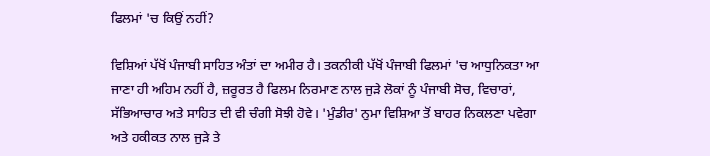ਫਿਲਮਾਂ 'ਚ ਕਿਉਂ ਨਹੀਂ?

ਵਿਸ਼ਿਆਂ ਪੱਖੋਂ ਪੰਜਾਬੀ ਸਾਹਿਤ ਅੰਤਾਂ ਦਾ ਅਮੀਰ ਹੈ। ਤਕਨੀਕੀ ਪੱਖੋਂ ਪੰਜਾਬੀ ਫਿਲਮਾਂ 'ਚ ਆਧੁਨਿਕਤਾ ਆ ਜਾਣਾ ਹੀ ਅਹਿਮ ਨਹੀਂ ਹੈ, ਜ਼ਰੂਰਤ ਹੈ ਫਿਲਮ ਨਿਰਮਾਣ ਨਾਲ ਜੁੜੇ ਲੋਕਾਂ ਨੂੰ ਪੰਜਾਬੀ ਸੋਚ, ਵਿਚਾਰਾਂ, ਸੱਭਿਆਚਾਰ ਅਤੇ ਸਾਹਿਤ ਦੀ ਵੀ ਚੰਗੀ ਸੋਝੀ ਹੋਵੇ। 'ਮੁੰਡੀਰ' ਨੁਮਾ ਵਿਸ਼ਿਆ ਤੋਂ ਬਾਹਰ ਨਿਕਲਣਾ ਪਵੇਗਾ ਅਤੇ ਹਕੀਕਤ ਨਾਲ ਜੁੜੇ ਤੇ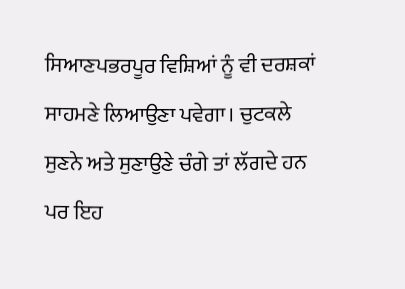ਸਿਆਣਪਭਰਪੂਰ ਵਿਸ਼ਿਆਂ ਨੂੰ ਵੀ ਦਰਸ਼ਕਾਂ ਸਾਹਮਣੇ ਲਿਆਉਣਾ ਪਵੇਗਾ। ਚੁਟਕਲੇ ਸੁਣਨੇ ਅਤੇ ਸੁਣਾਉਣੇ ਚੰਗੇ ਤਾਂ ਲੱਗਦੇ ਹਨ ਪਰ ਇਹ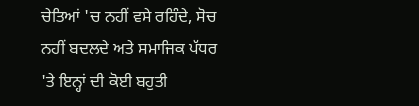ਚੇਤਿਆਂ 'ਚ ਨਹੀਂ ਵਸੇ ਰਹਿੰਦੇ, ਸੋਚ ਨਹੀਂ ਬਦਲਦੇ ਅਤੇ ਸਮਾਜਿਕ ਪੱਧਰ 'ਤੇ ਇਨ੍ਹਾਂ ਦੀ ਕੋਈ ਬਹੁਤੀ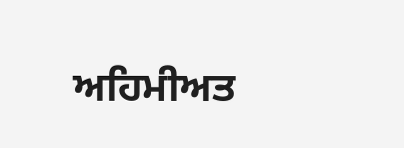ਅਹਿਮੀਅਤ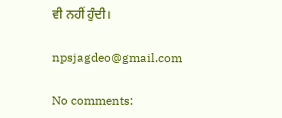ਵੀ ਨਹੀਂ ਹੁੰਦੀ।

npsjagdeo@gmail.com

No comments: